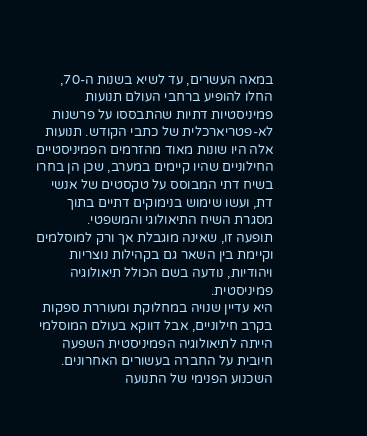במאה העשרים, עד לשיא בשנות ה-70, החלו להופיע ברחבי העולם תנועות פמיניסטיות דתיות שהתבססו על פרשנות לא-פטריארכלית של כתבי הקודש. תנועות אלה היו שונות מאוד מהזרמים הפמיניסטיים החילוניים שהיו קיימים במערב, שכן הן בחרו בשיח דתי המבוסס על טקסטים של אנשי דת, ועשו שימוש בנימוקים דתיים בתוך מסגרת השיח התיאולוגי והמשפטי.
תופעה זו, שאינה מוגבלת אך ורק למוסלמים וקיימת בין השאר גם בקהילות נוצריות ויהודיות, נודעה בשם הכולל תיאולוגיה פמיניסטית.
היא עדיין שנויה במחלוקת ומעוררת ספקות בקרב חילוניים, אבל דווקא בעולם המוסלמי הייתה לתיאולוגיה הפמיניסטית השפעה חיובית על החברה בעשורים האחרונים. השכנוע הפנימי של התנועה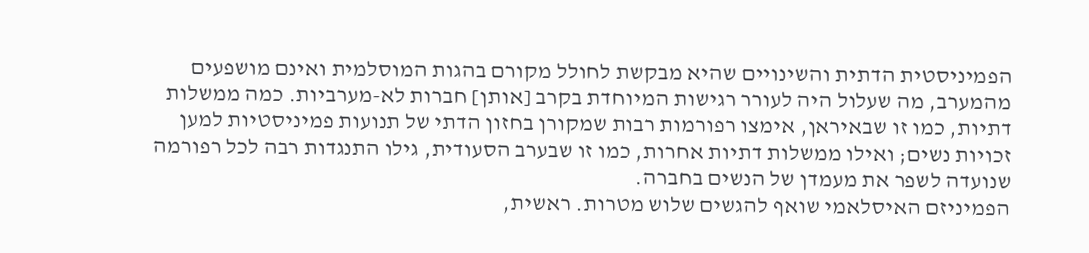הפמיניסטית הדתית והשינויים שהיא מבקשת לחולל מקורם בהגות המוסלמית ואינם מושפעים מהמערב, מה שעלול היה לעורר רגישות המיוחדת בקרב [אותן] חברות לא-מערביות. כמה ממשלות דתיות, כמו זו שבאיראן, אימצו רפורמות רבות שמקורן בחזון הדתי של תנועות פמיניסטיות למען זכויות נשים; ואילו ממשלות דתיות אחרות, כמו זו שבערב הסעודית, גילו התנגדות רבה לכל רפורמה שנועדה לשפר את מעמדן של הנשים בחברה.
הפמיניזם האיסלאמי שואף להגשים שלוש מטרות. ראשית,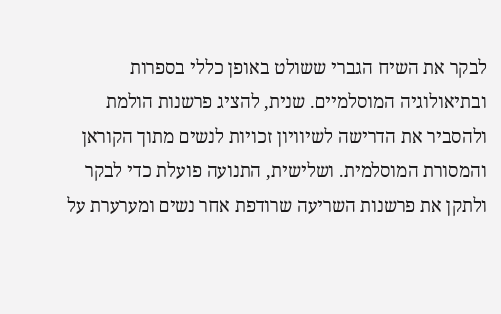לבקר את השיח הגברי ששולט באופן כללי בספרות ובתיאולוגיה המוסלמיים. שנית, להציג פרשנות הולמת ולהסביר את הדרישה לשיוויון זכויות לנשים מתוך הקוראן והמסורת המוסלמית. ושלישית, התנועה פועלת כדי לבקר ולתקן את פרשנות השריעה שרודפת אחר נשים ומערערת על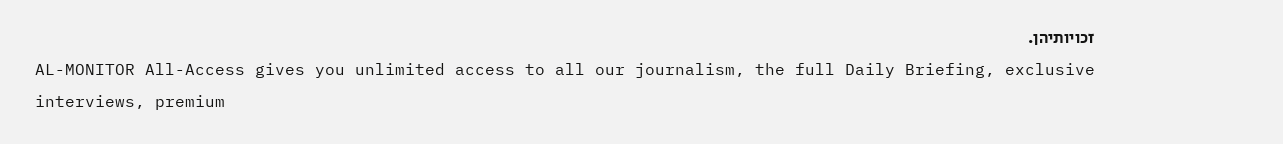זכויותיהן.
AL-MONITOR All-Access gives you unlimited access to all our journalism, the full Daily Briefing, exclusive interviews, premium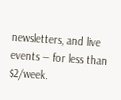newsletters, and live events — for less than $2/week.